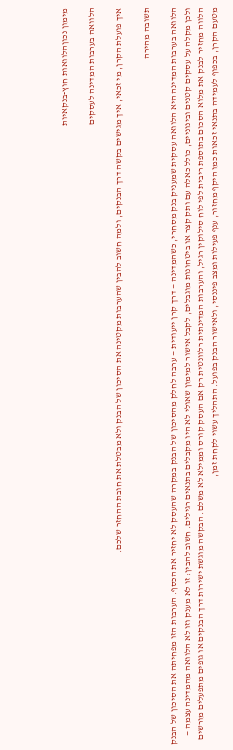מימון נכוןהלוואות חוץ-בנקאיות

הלוואה בערבות המדינה לעסקים

איך פועלת הקרן, מי זכאי, איך מגישים בקשה דרך הבנקים, ולמה חשוב להבין שהערבות מקטינה את הסיכון של הבנק ולא מבטלת את חובת ההחזר שלכם.

תשובה מהירה

הלוואה בערבות המדינה היא הלוואה עסקית שמעניק בנק מסחרי, כשהמדינה — דרך קרן ייעודית — ערבה לחלק מהסיכון של הבנק במקרה שהעסק לא יחזיר את הכסף. הערבות הזו מפחיתה את הסיכון של הבנק ולכן מקלה על עסקים קטנים ובינוניים, כולל כאלה עם ותק קצר או ביטחונות מוגבלים, לקבל אישור למימון שאולי לא היו מקבלים בתנאים רגילים. חשוב להבין: זו לא מענק וזו לא הלוואה מהמדינה עצמה — הלווה מחזיר לבנק את מלוא הסכום בתוספת ריבית לפי לוח סילוקין רגיל, והערבות המדינתית רלוונטית רק אם העסק קורס וממילא לא משלם. הבקשה מוגשת ישירות דרך הבנקים או גופים מתפעלים מורשים מטעם הקרן, בכפוף לעמידה בתנאי זכאות כמו היקף מחזור, ענף פעילות ומצב פיננסי, ולאישור הבנק בפועל. התהליך עשוי לקחת זמן,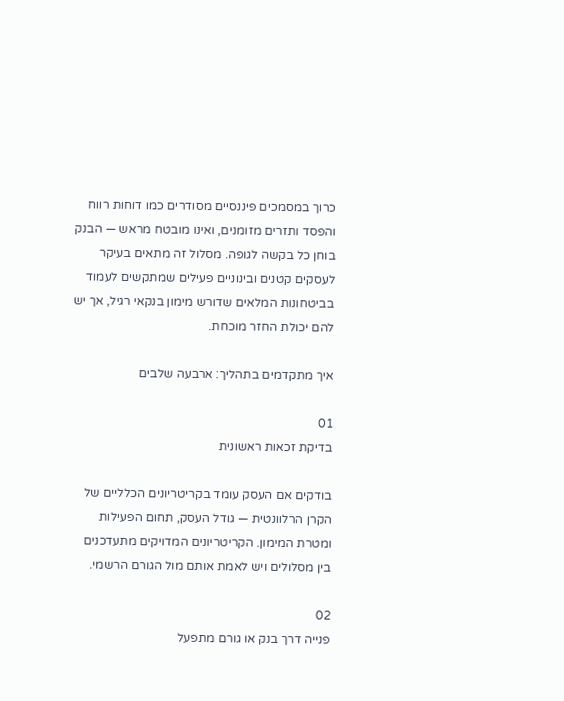כרוך במסמכים פיננסיים מסודרים כמו דוחות רווח והפסד ותזרים מזומנים, ואינו מובטח מראש — הבנק בוחן כל בקשה לגופה. מסלול זה מתאים בעיקר לעסקים קטנים ובינוניים פעילים שמתקשים לעמוד בביטחונות המלאים שדורש מימון בנקאי רגיל, אך יש להם יכולת החזר מוכחת.

איך מתקדמים בתהליך: ארבעה שלבים

01
בדיקת זכאות ראשונית

בודקים אם העסק עומד בקריטריונים הכלליים של הקרן הרלוונטית — גודל העסק, תחום הפעילות ומטרת המימון. הקריטריונים המדויקים מתעדכנים בין מסלולים ויש לאמת אותם מול הגורם הרשמי.

02
פנייה דרך בנק או גורם מתפעל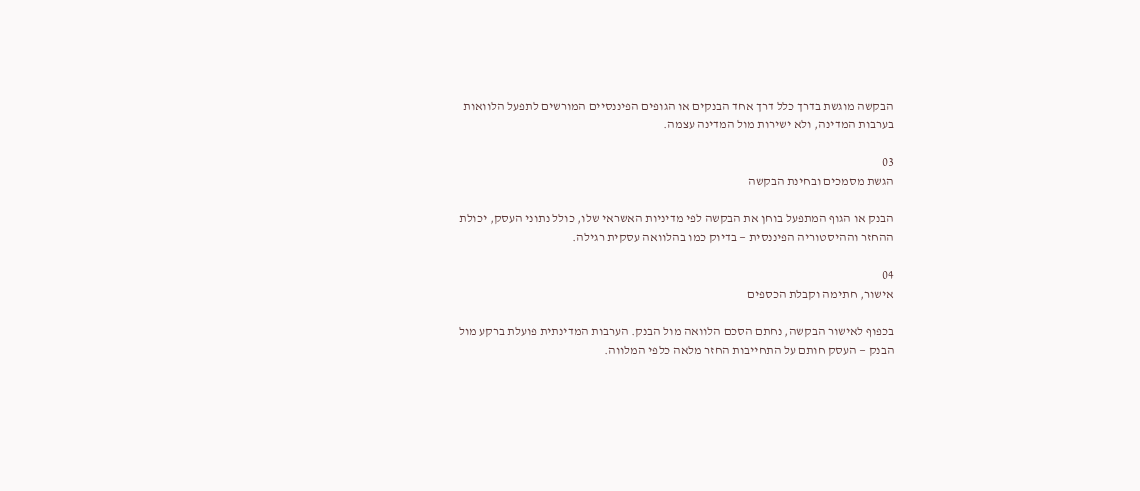הבקשה מוגשת בדרך כלל דרך אחד הבנקים או הגופים הפיננסיים המורשים לתפעל הלוואות בערבות המדינה, ולא ישירות מול המדינה עצמה.

03
הגשת מסמכים ובחינת הבקשה

הבנק או הגוף המתפעל בוחן את הבקשה לפי מדיניות האשראי שלו, כולל נתוני העסק, יכולת ההחזר וההיסטוריה הפיננסית — בדיוק כמו בהלוואה עסקית רגילה.

04
אישור, חתימה וקבלת הכספים

בכפוף לאישור הבקשה, נחתם הסכם הלוואה מול הבנק. הערבות המדינתית פועלת ברקע מול הבנק — העסק חותם על התחייבות החזר מלאה כלפי המלווה.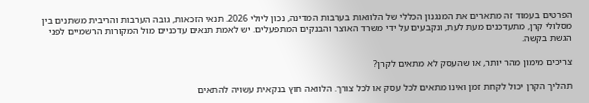הפרטים בעמוד זה מתארים את המנגנון הכללי של הלוואות בערבות המדינה, נכון ליולי 2026. תנאי הזכאות, גובה הערבות והריבית משתנים בין מסלולי קרן, מתעדכנים מעת לעת, ונקבעים על ידי משרד האוצר והבנקים המתפעלים. יש לאמת תנאים עדכניים מול המקורות הרשמיים לפני הגשת בקשה.

צריכים מימון מהר יותר, או שהעסק לא מתאים לקרן?

תהליך הקרן יכול לקחת זמן ואינו מתאים לכל עסק או לכל צורך. הלוואה חוץ בנקאית עשויה להתאים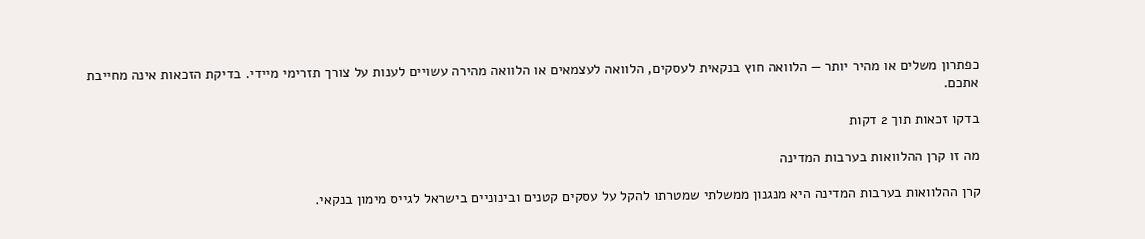כפתרון משלים או מהיר יותר — הלוואה חוץ בנקאית לעסקים, הלוואה לעצמאים או הלוואה מהירה עשויים לענות על צורך תזרימי מיידי. בדיקת הזכאות אינה מחייבת אתכם.

בדקו זכאות תוך 2 דקות

מה זו קרן ההלוואות בערבות המדינה

קרן ההלוואות בערבות המדינה היא מנגנון ממשלתי שמטרתו להקל על עסקים קטנים ובינוניים בישראל לגייס מימון בנקאי.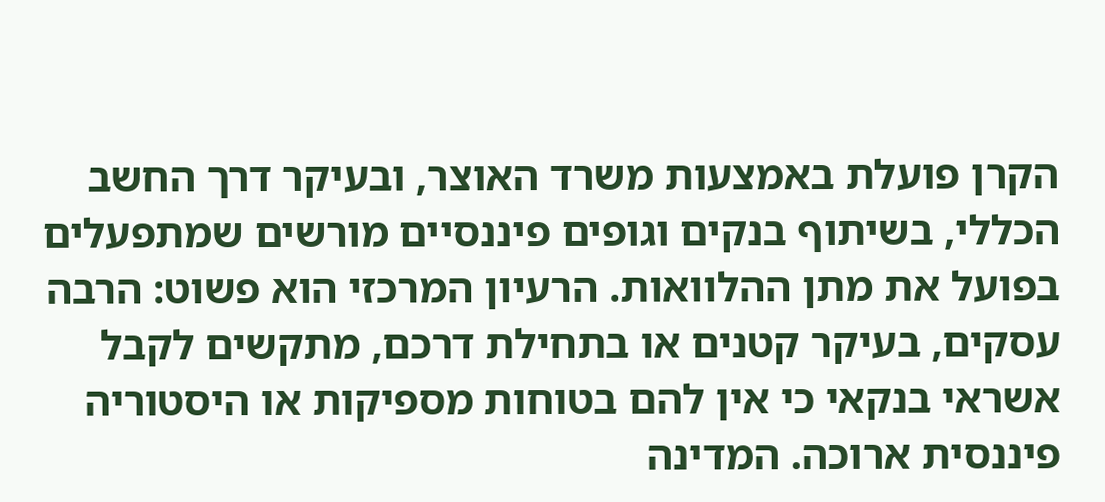הקרן פועלת באמצעות משרד האוצר, ובעיקר דרך החשב הכללי, בשיתוף בנקים וגופים פיננסיים מורשים שמתפעלים בפועל את מתן ההלוואות. הרעיון המרכזי הוא פשוט: הרבה עסקים, בעיקר קטנים או בתחילת דרכם, מתקשים לקבל אשראי בנקאי כי אין להם בטוחות מספיקות או היסטוריה פיננסית ארוכה. המדינה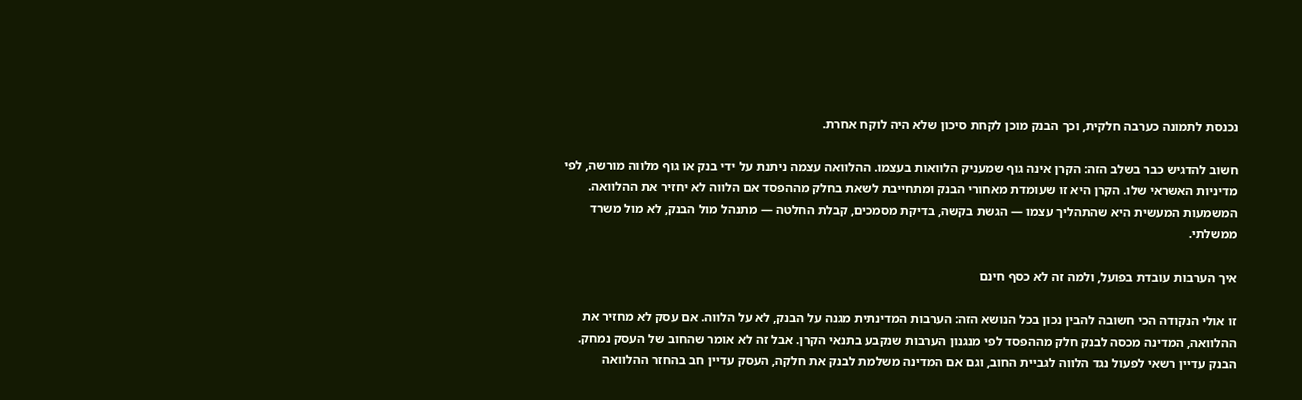נכנסת לתמונה כערבה חלקית, וכך הבנק מוכן לקחת סיכון שלא היה לוקח אחרת.

חשוב להדגיש כבר בשלב הזה: הקרן אינה גוף שמעניק הלוואות בעצמו. ההלוואה עצמה ניתנת על ידי בנק או גוף מלווה מורשה, לפי מדיניות האשראי שלו. הקרן היא זו שעומדת מאחורי הבנק ומתחייבת לשאת בחלק מההפסד אם הלווה לא יחזיר את ההלוואה. המשמעות המעשית היא שהתהליך עצמו — הגשת בקשה, בדיקת מסמכים, קבלת החלטה — מתנהל מול הבנק, לא מול משרד ממשלתי.

איך הערבות עובדת בפועל, ולמה זה לא כסף חינם

זו אולי הנקודה הכי חשובה להבין נכון בכל הנושא הזה: הערבות המדינתית מגנה על הבנק, לא על הלווה. אם עסק לא מחזיר את ההלוואה, המדינה מכסה לבנק חלק מההפסד לפי מנגנון הערבות שנקבע בתנאי הקרן. אבל זה לא אומר שהחוב של העסק נמחק. הבנק עדיין רשאי לפעול נגד הלווה לגביית החוב, וגם אם המדינה משלמת לבנק את חלקה, העסק עדיין חב בהחזר ההלוואה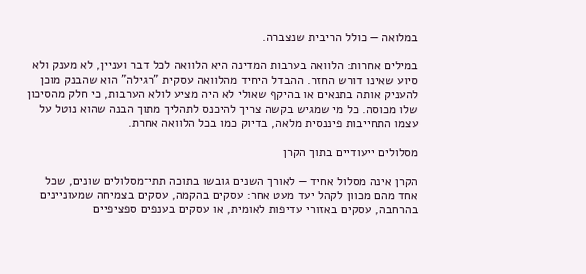במלואה — כולל הריבית שנצברה.

במילים אחרות: הלוואה בערבות המדינה היא הלוואה לכל דבר ועניין, לא מענק ולא סיוע שאינו דורש החזר. ההבדל היחיד מהלוואה עסקית "רגילה" הוא שהבנק מוכן להעניק אותה בתנאים או בהיקף שאולי לא היה מציע לולא הערבות, כי חלק מהסיכון שלו מכוסה. כל מי שמגיש בקשה צריך להיכנס לתהליך מתוך הבנה שהוא נוטל על עצמו התחייבות פיננסית מלאה, בדיוק כמו בכל הלוואה אחרת.

מסלולים ייעודיים בתוך הקרן

הקרן אינה מסלול אחיד — לאורך השנים גובשו בתוכה תתי־מסלולים שונים, שכל אחד מהם מכוון לקהל יעד מעט אחר: עסקים בהקמה, עסקים בצמיחה שמעוניינים בהרחבה, עסקים באזורי עדיפות לאומית, או עסקים בענפים ספציפיים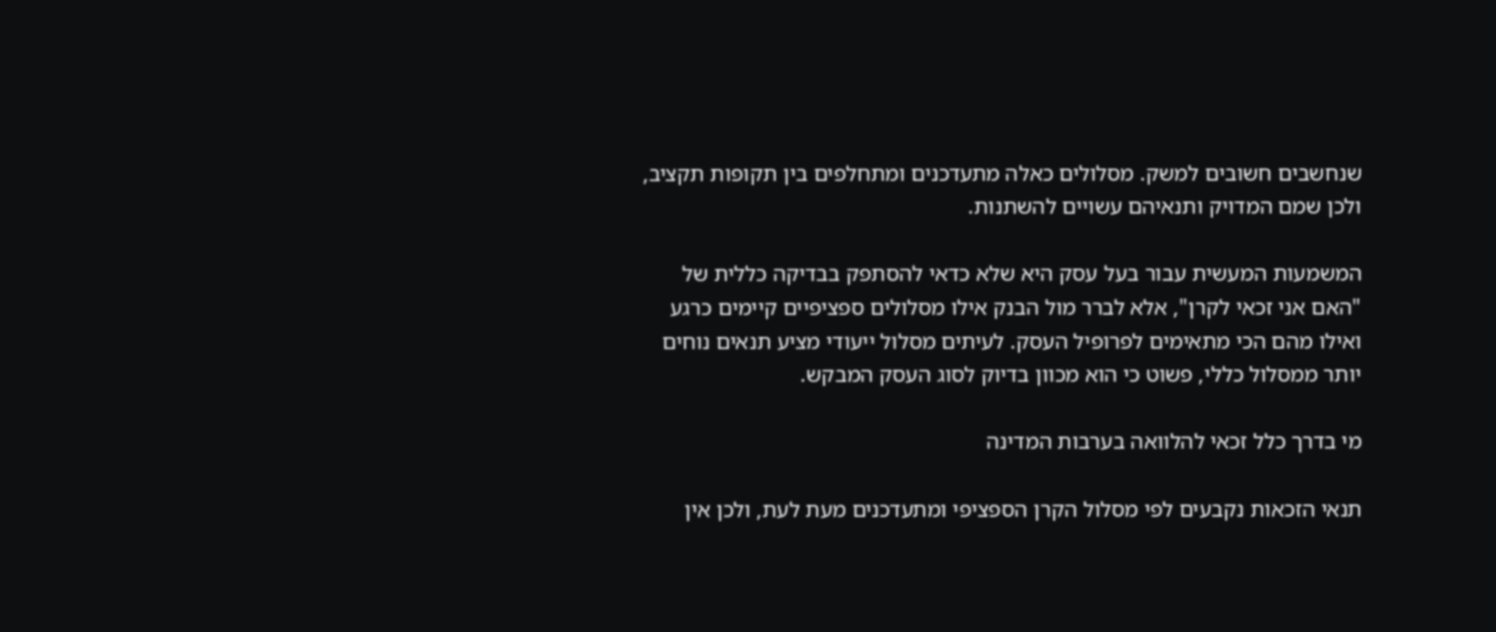שנחשבים חשובים למשק. מסלולים כאלה מתעדכנים ומתחלפים בין תקופות תקציב, ולכן שמם המדויק ותנאיהם עשויים להשתנות.

המשמעות המעשית עבור בעל עסק היא שלא כדאי להסתפק בבדיקה כללית של "האם אני זכאי לקרן", אלא לברר מול הבנק אילו מסלולים ספציפיים קיימים כרגע ואילו מהם הכי מתאימים לפרופיל העסק. לעיתים מסלול ייעודי מציע תנאים נוחים יותר ממסלול כללי, פשוט כי הוא מכוון בדיוק לסוג העסק המבקש.

מי בדרך כלל זכאי להלוואה בערבות המדינה

תנאי הזכאות נקבעים לפי מסלול הקרן הספציפי ומתעדכנים מעת לעת, ולכן אין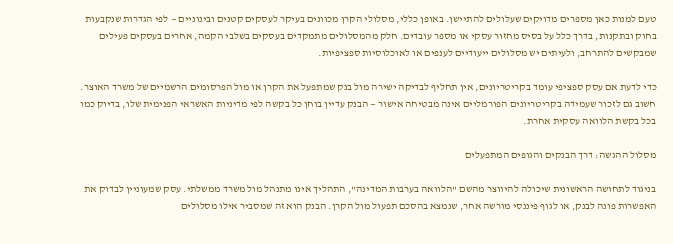טעם למנות כאן מספרים מדויקים שעלולים להתיישן. באופן כללי, מסלולי הקרן מכוונים בעיקר לעסקים קטנים ובינוניים — לפי הגדרות שנקבעות בחוק ובתקנות, בדרך כלל על בסיס מחזור עסקי או מספר עובדים. חלק מהמסלולים מתמקדים בעסקים בשלבי הקמה, אחרים בעסקים פעילים שמבקשים להתרחב, ולעיתים יש מסלולים ייעודיים לענפים או לאוכלוסיות ספציפיות.

כדי לדעת אם עסק ספציפי עומד בקריטריונים, אין תחליף לבדיקה ישירה מול בנק שמתפעל את הקרן או מול הפרסומים הרשמיים של משרד האוצר. חשוב גם לזכור שעמידה בקריטריונים הפורמליים אינה מבטיחה אישור — הבנק עדיין בוחן כל בקשה לפי מדיניות האשראי הפנימית שלו, בדיוק כמו בכל בקשת הלוואה עסקית אחרת.

מסלול ההגשה: דרך הבנקים והגופים המתפעלים

בניגוד לתחושה הראשונית שיכולה להיווצר מהשם "הלוואה בערבות המדינה", התהליך אינו מתנהל מול משרד ממשלתי. עסק שמעוניין לבדוק את האפשרות פונה לבנק, או לגוף פיננסי מורשה אחר, שנמצא בהסכם תפעול מול הקרן. הבנק הוא זה שמסביר אילו מסלולים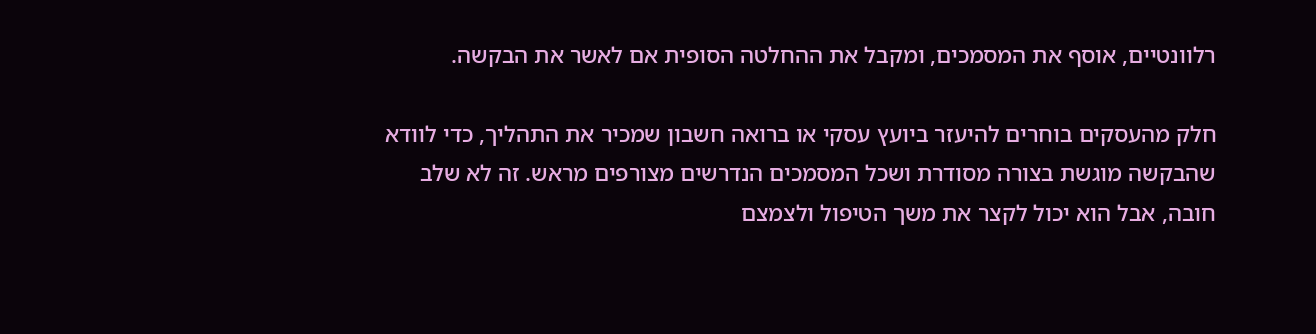רלוונטיים, אוסף את המסמכים, ומקבל את ההחלטה הסופית אם לאשר את הבקשה.

חלק מהעסקים בוחרים להיעזר ביועץ עסקי או ברואה חשבון שמכיר את התהליך, כדי לוודא שהבקשה מוגשת בצורה מסודרת ושכל המסמכים הנדרשים מצורפים מראש. זה לא שלב חובה, אבל הוא יכול לקצר את משך הטיפול ולצמצם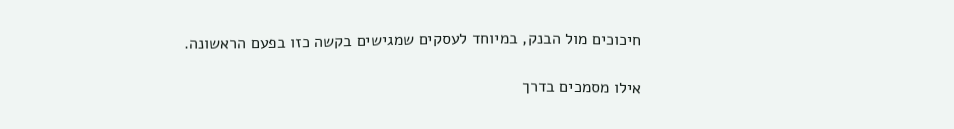חיכוכים מול הבנק, במיוחד לעסקים שמגישים בקשה כזו בפעם הראשונה.

אילו מסמכים בדרך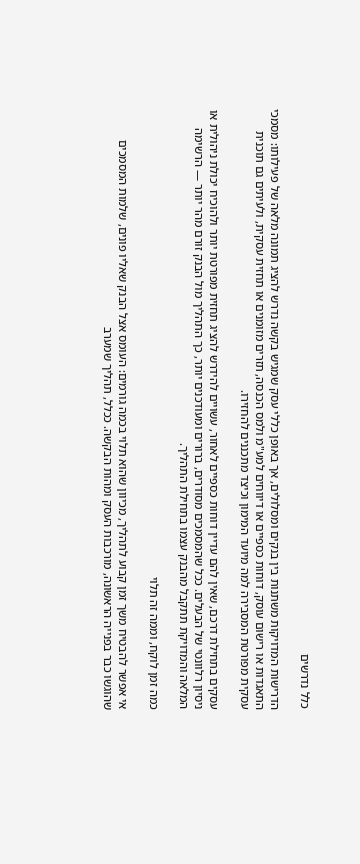כלל נדרשים

הדרישות המדויקות משתנות בין בנקים ומסלולים, אך באופן כללי עסק שמגיש בקשה נדרש להציג תמונה מלאה של פעילותו: מסמכי התאגדות או רישום עוסק, דוחות כספיים או דיווחים למע"מ ולמס הכנסה, תזרים מזומנים או תחזית עסקית, ולעיתים גם תוכנית עסקית מפורטת המסבירה למה מיועד המימון וכיצד מתכננים להחזירו.

עסקים בתחילת דרכם, שאין להם עדיין דוחות כספיים לאחור, עשויים להידרש להציג תחזית מפורטת יותר ולהוכיח יכולת ניהולית או ניסיון רלוונטי של הבעלים. ככל שהמסמכים מסודרים, ברורים ומעודכנים יותר, כך התהליך מול הבנק זורם מהר יותר — הרשימה המלאה והמדויקת תתקבל מהבנק עצמו בתחילת התהליך.

כמה זמן לוקח, וממה זה תלוי

אי אפשר להבטיח משך זמן קבוע לתהליך, מכיוון שהוא תלוי בכמה גורמים: העומס אצל הבנק שאליו פונים, שלמות המסמכים שהוגשו כבר בפנייה הראשונה, מורכבות העסק ומהות הבקשה. ככלל, תהליך שמערב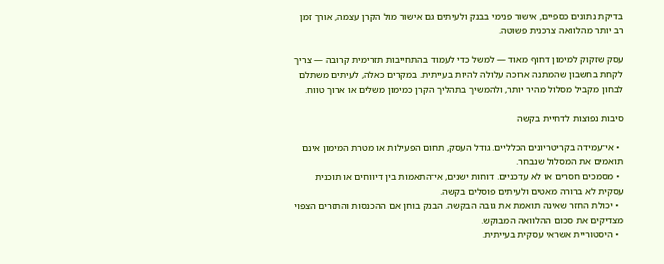בדיקת נתונים כספיים, אישור פנימי בבנק ולעיתים גם אישור מול הקרן עצמה, אורך זמן רב יותר מהלוואה צרכנית פשוטה.

עסק שזקוק למימון דחוף מאוד — למשל כדי לעמוד בהתחייבות תזרימית קרובה — צריך לקחת בחשבון שהמתנה ארוכה עלולה להיות בעייתית. במקרים כאלה, לעיתים משתלם לבחון מקביל מסלול מהיר יותר, ולהמשיך בתהליך הקרן כמימון משלים או ארוך טווח.

סיבות נפוצות לדחיית בקשה

  • אי־עמידה בקריטריונים הכלליים. גודל העסק, תחום הפעילות או מטרת המימון אינם תואמים את המסלול שנבחר.
  • מסמכים חסרים או לא עדכניים. דוחות ישנים, אי־התאמות בין דיווחים או תוכנית עסקית לא ברורה מאטים ולעיתים פוסלים בקשה.
  • יכולת החזר שאינה תואמת את גובה הבקשה. הבנק בוחן אם ההכנסות והתזרים הצפוי מצדיקים את סכום ההלוואה המבוקש.
  • היסטוריית אשראי עסקית בעייתית.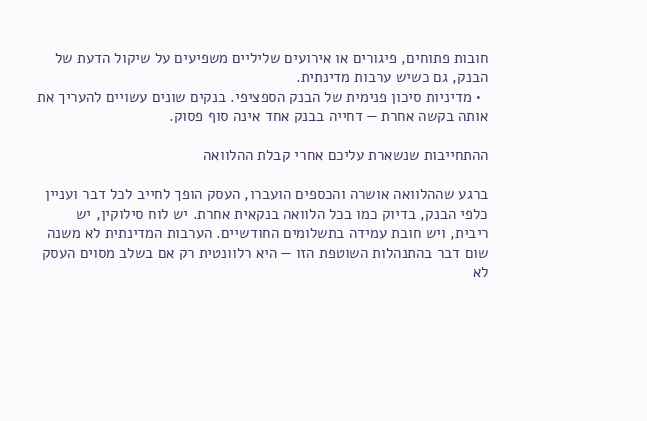חובות פתוחים, פיגורים או אירועים שליליים משפיעים על שיקול הדעת של הבנק, גם כשיש ערבות מדינתית.
  • מדיניות סיכון פנימית של הבנק הספציפי. בנקים שונים עשויים להעריך את אותה בקשה אחרת — דחייה בבנק אחד אינה סוף פסוק.

ההתחייבות שנשארת עליכם אחרי קבלת ההלוואה

ברגע שההלוואה אושרה והכספים הועברו, העסק הופך לחייב לכל דבר ועניין כלפי הבנק, בדיוק כמו בכל הלוואה בנקאית אחרת. יש לוח סילוקין, יש ריבית, ויש חובת עמידה בתשלומים החודשיים. הערבות המדינתית לא משנה שום דבר בהתנהלות השוטפת הזו — היא רלוונטית רק אם בשלב מסוים העסק לא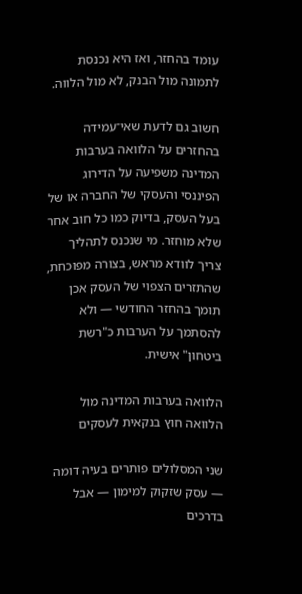עומד בהחזר, ואז היא נכנסת לתמונה מול הבנק, לא מול הלווה.

חשוב גם לדעת שאי־עמידה בהחזרים על הלוואה בערבות המדינה משפיעה על הדירוג הפיננסי והעסקי של החברה או של בעל העסק, בדיוק כמו כל חוב אחר שלא מוחזר. מי שנכנס לתהליך צריך לוודא מראש, בצורה מפוכחת, שהתזרים הצפוי של העסק אכן תומך בהחזר החודשי — ולא להסתמך על הערבות כ"רשת ביטחון" אישית.

הלוואה בערבות המדינה מול הלוואה חוץ בנקאית לעסקים

שני המסלולים פותרים בעיה דומה — עסק שזקוק למימון — אבל בדרכים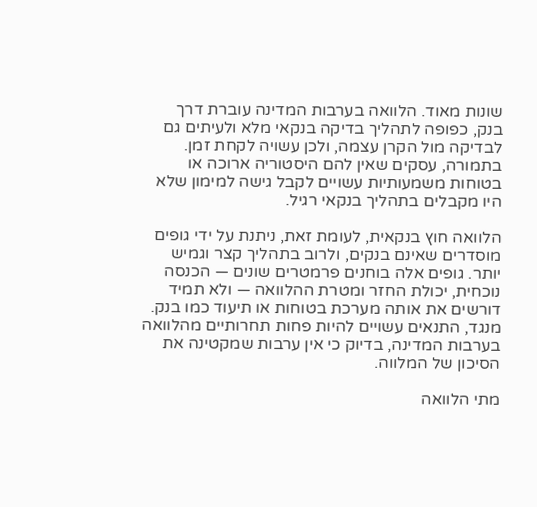שונות מאוד. הלוואה בערבות המדינה עוברת דרך בנק, כפופה לתהליך בדיקה בנקאי מלא ולעיתים גם לבדיקה מול הקרן עצמה, ולכן עשויה לקחת זמן. בתמורה, עסקים שאין להם היסטוריה ארוכה או בטוחות משמעותיות עשויים לקבל גישה למימון שלא היו מקבלים בתהליך בנקאי רגיל.

הלוואה חוץ בנקאית, לעומת זאת, ניתנת על ידי גופים מוסדרים שאינם בנקים, ולרוב בתהליך קצר וגמיש יותר. גופים אלה בוחנים פרמטרים שונים — הכנסה נוכחית, יכולת החזר ומטרת ההלוואה — ולא תמיד דורשים את אותה מערכת בטוחות או תיעוד כמו בנק. מנגד, התנאים עשויים להיות פחות תחרותיים מהלוואה בערבות המדינה, בדיוק כי אין ערבות שמקטינה את הסיכון של המלווה.

מתי הלוואה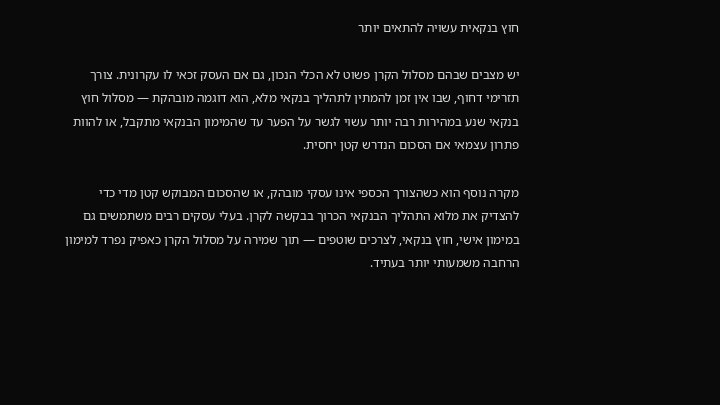חוץ בנקאית עשויה להתאים יותר

יש מצבים שבהם מסלול הקרן פשוט לא הכלי הנכון, גם אם העסק זכאי לו עקרונית. צורך תזרימי דחוף, שבו אין זמן להמתין לתהליך בנקאי מלא, הוא דוגמה מובהקת — מסלול חוץ בנקאי שנע במהירות רבה יותר עשוי לגשר על הפער עד שהמימון הבנקאי מתקבל, או להוות פתרון עצמאי אם הסכום הנדרש קטן יחסית.

מקרה נוסף הוא כשהצורך הכספי אינו עסקי מובהק, או שהסכום המבוקש קטן מדי כדי להצדיק את מלוא התהליך הבנקאי הכרוך בבקשה לקרן. בעלי עסקים רבים משתמשים גם במימון אישי, חוץ בנקאי, לצרכים שוטפים — תוך שמירה על מסלול הקרן כאפיק נפרד למימון הרחבה משמעותי יותר בעתיד.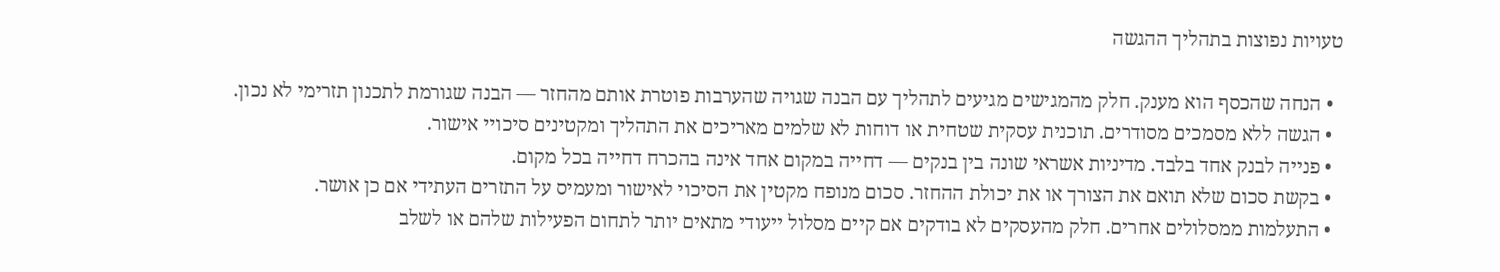טעויות נפוצות בתהליך ההגשה

  • הנחה שהכסף הוא מענק. חלק מהמגישים מגיעים לתהליך עם הבנה שגויה שהערבות פוטרת אותם מהחזר — הבנה שגורמת לתכנון תזרימי לא נכון.
  • הגשה ללא מסמכים מסודרים. תוכנית עסקית שטחית או דוחות לא שלמים מאריכים את התהליך ומקטינים סיכויי אישור.
  • פנייה לבנק אחד בלבד. מדיניות אשראי שונה בין בנקים — דחייה במקום אחד אינה בהכרח דחייה בכל מקום.
  • בקשת סכום שלא תואם את הצורך או את יכולת ההחזר. סכום מנופח מקטין את הסיכוי לאישור ומעמיס על התזרים העתידי אם כן אושר.
  • התעלמות ממסלולים אחרים. חלק מהעסקים לא בודקים אם קיים מסלול ייעודי מתאים יותר לתחום הפעילות שלהם או לשלב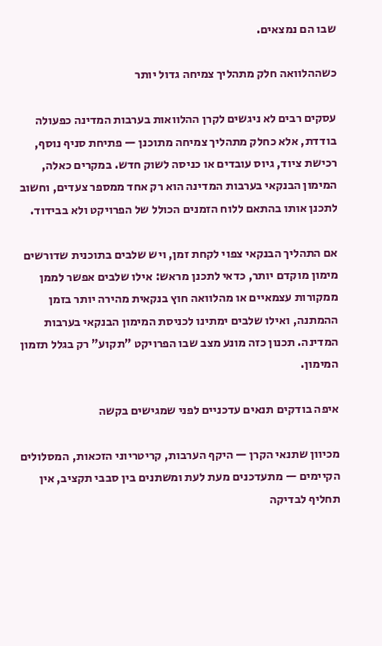שבו הם נמצאים.

כשההלוואה חלק מתהליך צמיחה גדול יותר

עסקים רבים לא ניגשים לקרן ההלוואות בערבות המדינה כפעולה בודדת, אלא כחלק מתהליך צמיחה מתוכנן — פתיחת סניף נוסף, רכישת ציוד, גיוס עובדים או כניסה לשוק חדש. במקרים כאלה, המימון הבנקאי בערבות המדינה הוא רק אחד ממספר צעדים, וחשוב לתכנן אותו בהתאם ללוח הזמנים הכולל של הפרויקט ולא בבידוד.

אם התהליך הבנקאי צפוי לקחת זמן, ויש שלבים בתוכנית שדורשים מימון מוקדם יותר, כדאי לתכנן מראש: אילו שלבים אפשר לממן ממקורות עצמאיים או מהלוואה חוץ בנקאית מהירה יותר בזמן ההמתנה, ואילו שלבים ימתינו לכניסת המימון הבנקאי בערבות המדינה. תכנון כזה מונע מצב שבו הפרויקט "תקוע" רק בגלל תזמון המימון.

איפה בודקים תנאים עדכניים לפני שמגישים בקשה

מכיוון שתנאי הקרן — היקף הערבות, קריטריוני הזכאות, המסלולים הקיימים — מתעדכנים מעת לעת ומשתנים בין סבבי תקציב, אין תחליף לבדיקה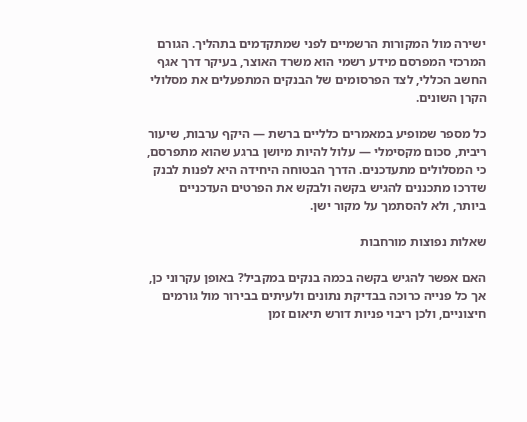ישירה מול המקורות הרשמיים לפני שמתקדמים בתהליך. הגורם המרכזי המפרסם מידע רשמי הוא משרד האוצר, בעיקר דרך אגף החשב הכללי, לצד הפרסומים של הבנקים המתפעלים את מסלולי הקרן השונים.

כל מספר שמופיע במאמרים כלליים ברשת — היקף ערבות, שיעור ריבית, סכום מקסימלי — עלול להיות מיושן ברגע שהוא מתפרסם, כי המסלולים מתעדכנים. הדרך הבטוחה היחידה היא לפנות לבנק שדרכו מתכננים להגיש בקשה ולבקש את הפרטים העדכניים ביותר, ולא להסתמך על מקור ישן.

שאלות נפוצות מורחבות

האם אפשר להגיש בקשה בכמה בנקים במקביל? באופן עקרוני כן, אך כל פנייה כרוכה בבדיקת נתונים ולעיתים בבירור מול גורמים חיצוניים, ולכן ריבוי פניות דורש תיאום זמן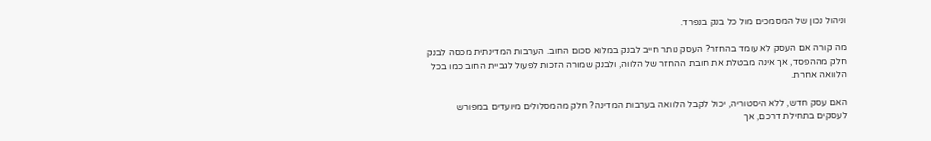וניהול נכון של המסמכים מול כל בנק בנפרד.

מה קורה אם העסק לא עומד בהחזר? העסק נותר חייב לבנק במלוא סכום החוב. הערבות המדינתית מכסה לבנק חלק מההפסד, אך אינה מבטלת את חובת ההחזר של הלווה, ולבנק שמורה הזכות לפעול לגביית החוב כמו בכל הלוואה אחרת.

האם עסק חדש, ללא היסטוריה, יכול לקבל הלוואה בערבות המדינה? חלק מהמסלולים מיועדים במפורש לעסקים בתחילת דרכם, אך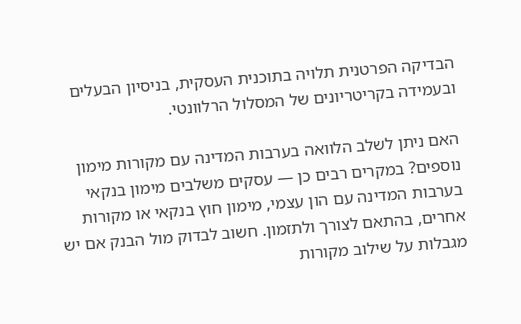הבדיקה הפרטנית תלויה בתוכנית העסקית, בניסיון הבעלים ובעמידה בקריטריונים של המסלול הרלוונטי.

האם ניתן לשלב הלוואה בערבות המדינה עם מקורות מימון נוספים? במקרים רבים כן — עסקים משלבים מימון בנקאי בערבות המדינה עם הון עצמי, מימון חוץ בנקאי או מקורות אחרים, בהתאם לצורך ולתזמון. חשוב לבדוק מול הבנק אם יש מגבלות על שילוב מקורות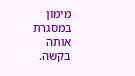מימון במסגרת אותה בקשה.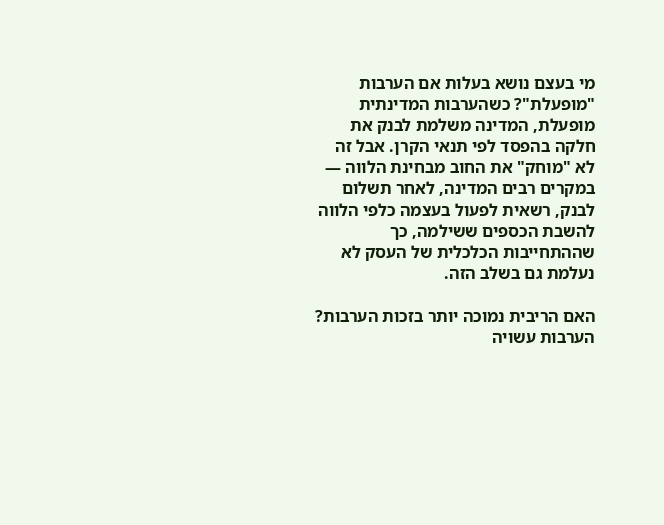מי בעצם נושא בעלות אם הערבות "מופעלת"? כשהערבות המדינתית מופעלת, המדינה משלמת לבנק את חלקה בהפסד לפי תנאי הקרן. אבל זה לא "מוחק" את החוב מבחינת הלווה — במקרים רבים המדינה, לאחר תשלום לבנק, רשאית לפעול בעצמה כלפי הלווה להשבת הכספים ששילמה, כך שההתחייבות הכלכלית של העסק לא נעלמת גם בשלב הזה.

האם הריבית נמוכה יותר בזכות הערבות? הערבות עשויה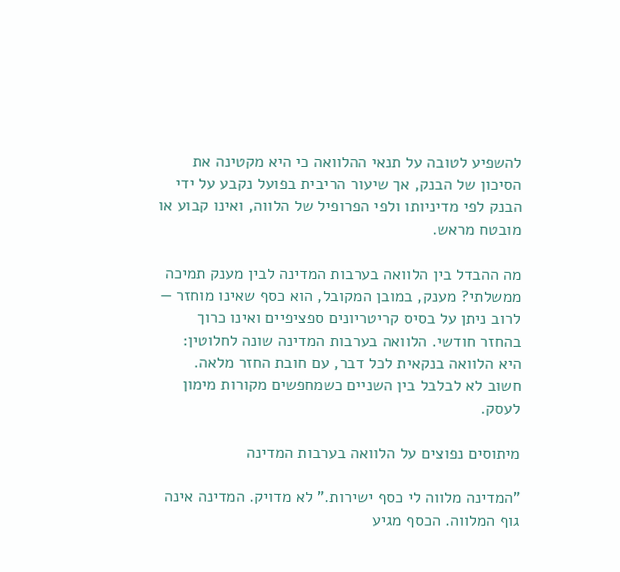להשפיע לטובה על תנאי ההלוואה כי היא מקטינה את הסיכון של הבנק, אך שיעור הריבית בפועל נקבע על ידי הבנק לפי מדיניותו ולפי הפרופיל של הלווה, ואינו קבוע או מובטח מראש.

מה ההבדל בין הלוואה בערבות המדינה לבין מענק תמיכה ממשלתי? מענק, במובן המקובל, הוא כסף שאינו מוחזר — לרוב ניתן על בסיס קריטריונים ספציפיים ואינו כרוך בהחזר חודשי. הלוואה בערבות המדינה שונה לחלוטין: היא הלוואה בנקאית לכל דבר, עם חובת החזר מלאה. חשוב לא לבלבל בין השניים כשמחפשים מקורות מימון לעסק.

מיתוסים נפוצים על הלוואה בערבות המדינה

"המדינה מלווה לי כסף ישירות." לא מדויק. המדינה אינה גוף המלווה. הכסף מגיע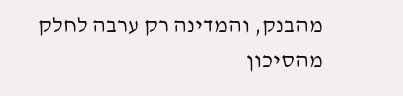מהבנק, והמדינה רק ערבה לחלק מהסיכון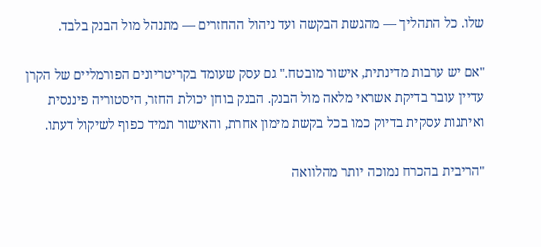שלו. כל התהליך — מהגשת הבקשה ועד ניהול ההחזרים — מתנהל מול הבנק בלבד.

"אם יש ערבות מדינתית, אישור מובטח." גם עסק שעומד בקריטריונים הפורמליים של הקרן עדיין עובר בדיקת אשראי מלאה מול הבנק. הבנק בוחן יכולת החזר, היסטוריה פיננסית ואיתנות עסקית בדיוק כמו בכל בקשת מימון אחרת, והאישור תמיד כפוף לשיקול דעתו.

"הריבית בהכרח נמוכה יותר מהלוואה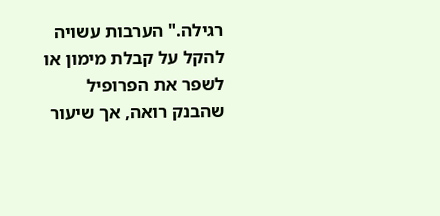רגילה." הערבות עשויה להקל על קבלת מימון או לשפר את הפרופיל שהבנק רואה, אך שיעור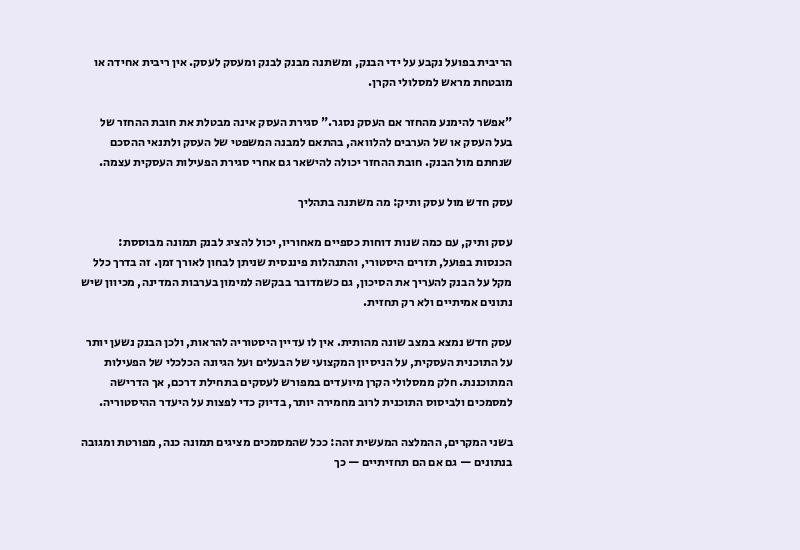הריבית בפועל נקבע על ידי הבנק, ומשתנה מבנק לבנק ומעסק לעסק. אין ריבית אחידה או מובטחת מראש למסלולי הקרן.

"אפשר להימנע מהחזר אם העסק נסגר." סגירת העסק אינה מבטלת את חובת ההחזר של בעל העסק או של הערבים להלוואה, בהתאם למבנה המשפטי של העסק ולתנאי ההסכם שנחתם מול הבנק. חובת ההחזר יכולה להישאר גם אחרי סגירת הפעילות העסקית עצמה.

עסק חדש מול עסק ותיק: מה משתנה בתהליך

עסק ותיק, עם כמה שנות דוחות כספיים מאחוריו, יכול להציג לבנק תמונה מבוססת: הכנסות בפועל, תזרים היסטורי, והתנהלות פיננסית שניתן לבחון לאורך זמן. זה בדרך כלל מקל על הבנק להעריך את הסיכון, גם כשמדובר בבקשה למימון בערבות המדינה, מכיוון שיש נתונים אמיתיים ולא רק תחזית.

עסק חדש נמצא במצב שונה מהותית. אין לו עדיין היסטוריה להראות, ולכן הבנק נשען יותר על התוכנית העסקית, על הניסיון המקצועי של הבעלים ועל הגיונה הכלכלי של הפעילות המתוכננת. חלק ממסלולי הקרן מיועדים במפורש לעסקים בתחילת דרכם, אך הדרישה למסמכים ולביסוס התוכנית לרוב מחמירה יותר, בדיוק כדי לפצות על היעדר ההיסטוריה.

בשני המקרים, ההמלצה המעשית זהה: ככל שהמסמכים מציגים תמונה כנה, מפורטת ומגובה בנתונים — גם אם הם תחזיתיים — כך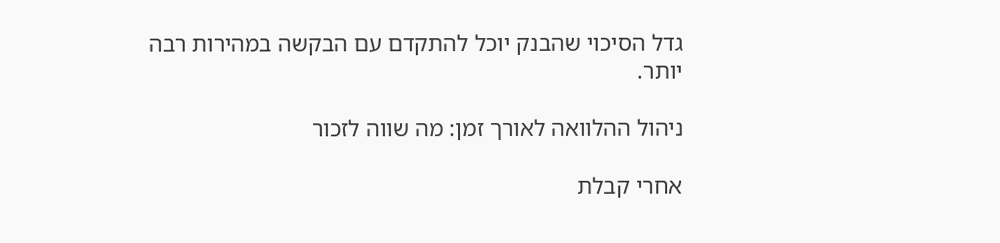גדל הסיכוי שהבנק יוכל להתקדם עם הבקשה במהירות רבה יותר.

ניהול ההלוואה לאורך זמן: מה שווה לזכור

אחרי קבלת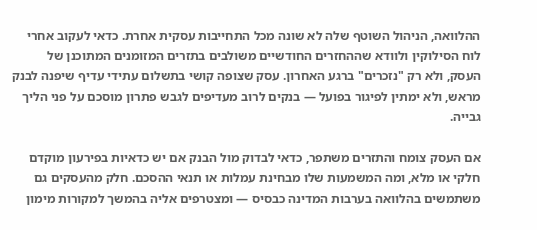ההלוואה, הניהול השוטף שלה לא שונה מכל התחייבות עסקית אחרת. כדאי לעקוב אחרי לוח הסילוקין ולוודא שההחזרים החודשיים משולבים בתזרים המזומנים המתוכנן של העסק, ולא רק "נזכרים" ברגע האחרון. עסק שצופה קושי בתשלום עתידי עדיף שיפנה לבנק מראש, ולא ימתין לפיגור בפועל — בנקים לרוב מעדיפים לגבש פתרון מוסכם על פני הליך גבייה.

אם העסק צומח והתזרים משתפר, כדאי לבדוק מול הבנק אם יש כדאיות בפירעון מוקדם חלקי או מלא, ומה המשמעות שלו מבחינת עמלות או תנאי ההסכם. חלק מהעסקים גם משתמשים בהלוואה בערבות המדינה כבסיס — ומצטרפים אליה בהמשך למקורות מימון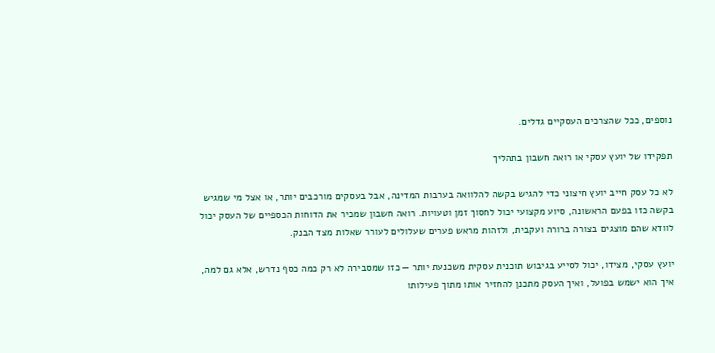נוספים, ככל שהצרכים העסקיים גדלים.

תפקידו של יועץ עסקי או רואה חשבון בתהליך

לא כל עסק חייב יועץ חיצוני כדי להגיש בקשה להלוואה בערבות המדינה, אבל בעסקים מורכבים יותר, או אצל מי שמגיש בקשה כזו בפעם הראשונה, סיוע מקצועי יכול לחסוך זמן וטעויות. רואה חשבון שמכיר את הדוחות הכספיים של העסק יכול לוודא שהם מוצגים בצורה ברורה ועקבית, ולזהות מראש פערים שעלולים לעורר שאלות מצד הבנק.

יועץ עסקי, מצידו, יכול לסייע בגיבוש תוכנית עסקית משכנעת יותר — כזו שמסבירה לא רק כמה כסף נדרש, אלא גם למה, איך הוא ישמש בפועל, ואיך העסק מתכנן להחזיר אותו מתוך פעילותו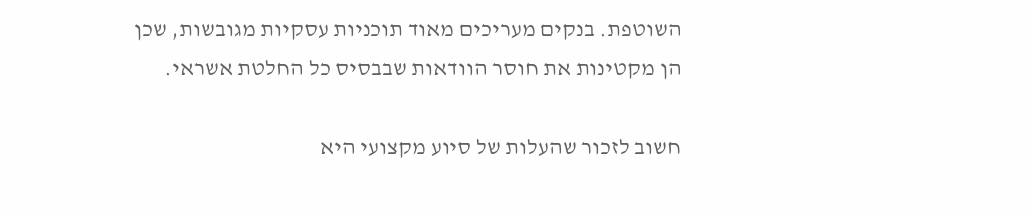השוטפת. בנקים מעריכים מאוד תוכניות עסקיות מגובשות, שכן הן מקטינות את חוסר הוודאות שבבסיס כל החלטת אשראי.

חשוב לזכור שהעלות של סיוע מקצועי היא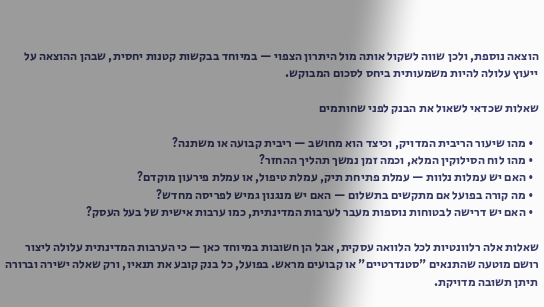הוצאה נוספת, ולכן שווה לשקול אותה מול היתרון הצפוי — במיוחד בבקשות קטנות יחסית, שבהן ההוצאה על ייעוץ עלולה להיות משמעותית ביחס לסכום המבוקש.

שאלות שכדאי לשאול את הבנק לפני שחותמים

  • מהו שיעור הריבית המדויק, וכיצד הוא מחושב — ריבית קבועה או משתנה?
  • מהו לוח הסילוקין המלא, וכמה זמן נמשך תהליך ההחזר?
  • האם יש עמלות נלוות — עמלת פתיחת תיק, עמלת טיפול, או עמלת פירעון מוקדם?
  • מה קורה בפועל אם מתקשים בתשלום — האם יש מנגנון גמיש לפריסה מחדש?
  • האם יש דרישה לבטוחות נוספות מעבר לערבות המדינתית, כמו ערבות אישית של בעל העסק?

שאלות אלה רלוונטיות לכל הלוואה עסקית, אבל הן חשובות במיוחד כאן — כי הערבות המדינתית עלולה ליצור רושם מוטעה שהתנאים "סטנדרטיים" או קבועים מראש. בפועל, כל בנק קובע את תנאיו, ורק שאלה ישירה וברורה תיתן תשובה מדויקת.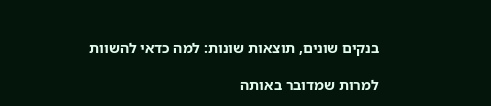בנקים שונים, תוצאות שונות: למה כדאי להשוות

למרות שמדובר באותה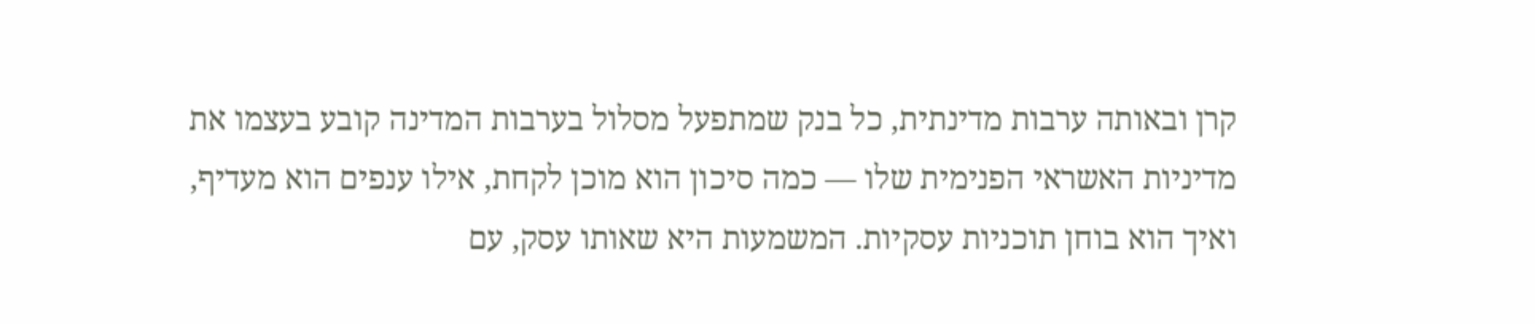קרן ובאותה ערבות מדינתית, כל בנק שמתפעל מסלול בערבות המדינה קובע בעצמו את מדיניות האשראי הפנימית שלו — כמה סיכון הוא מוכן לקחת, אילו ענפים הוא מעדיף, ואיך הוא בוחן תוכניות עסקיות. המשמעות היא שאותו עסק, עם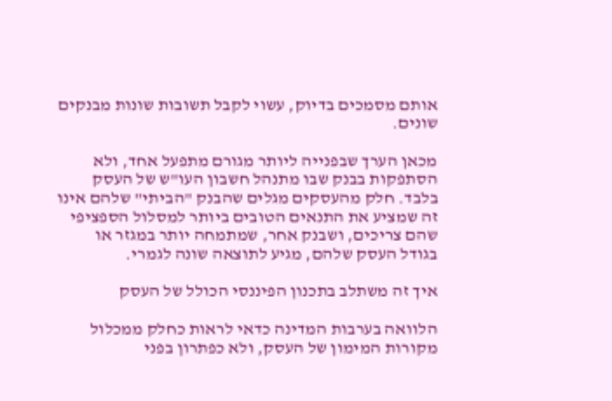אותם מסמכים בדיוק, עשוי לקבל תשובות שונות מבנקים שונים.

מכאן הערך שבפנייה ליותר מגורם מתפעל אחד, ולא הסתפקות בבנק שבו מתנהל חשבון העו"ש של העסק בלבד. חלק מהעסקים מגלים שהבנק "הביתי" שלהם אינו זה שמציע את התנאים הטובים ביותר למסלול הספציפי שהם צריכים, ושבנק אחר, שמתמחה יותר במגזר או בגודל העסק שלהם, מגיע לתוצאה שונה לגמרי.

איך זה משתלב בתכנון הפיננסי הכולל של העסק

הלוואה בערבות המדינה כדאי לראות כחלק ממכלול מקורות המימון של העסק, ולא כפתרון בפני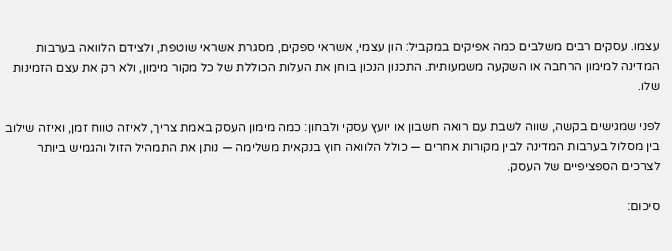עצמו. עסקים רבים משלבים כמה אפיקים במקביל: הון עצמי, אשראי ספקים, מסגרת אשראי שוטפת, ולצידם הלוואה בערבות המדינה למימון הרחבה או השקעה משמעותית. התכנון הנכון בוחן את העלות הכוללת של כל מקור מימון, ולא רק את עצם הזמינות שלו.

לפני שמגישים בקשה, שווה לשבת עם רואה חשבון או יועץ עסקי ולבחון: כמה מימון העסק באמת צריך, לאיזה טווח זמן, ואיזה שילוב בין מסלול בערבות המדינה לבין מקורות אחרים — כולל הלוואה חוץ בנקאית משלימה — נותן את התמהיל הזול והגמיש ביותר לצרכים הספציפיים של העסק.

סיכום: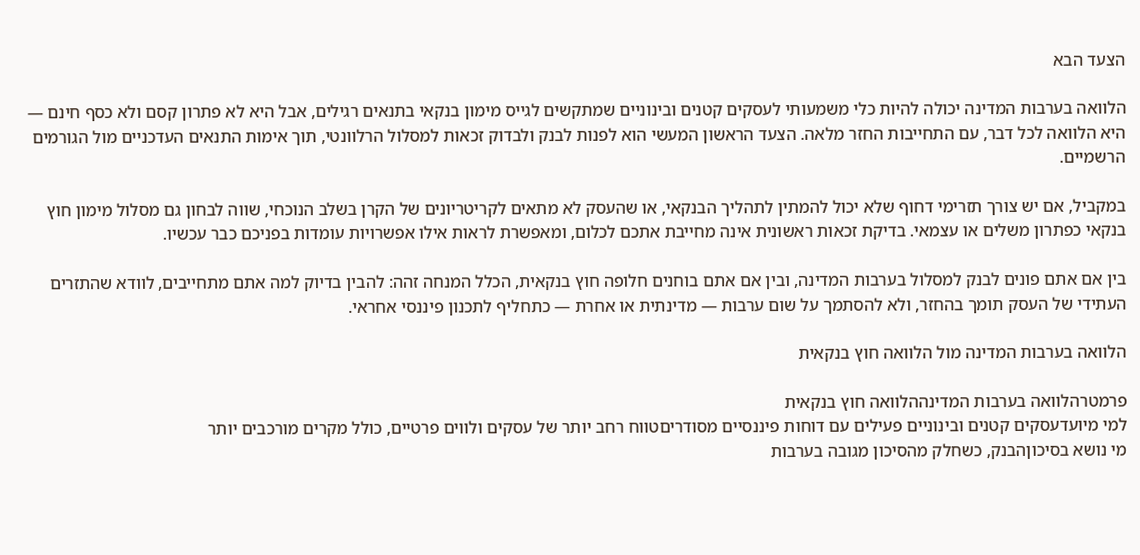הצעד הבא

הלוואה בערבות המדינה יכולה להיות כלי משמעותי לעסקים קטנים ובינוניים שמתקשים לגייס מימון בנקאי בתנאים רגילים, אבל היא לא פתרון קסם ולא כסף חינם — היא הלוואה לכל דבר, עם התחייבות החזר מלאה. הצעד הראשון המעשי הוא לפנות לבנק ולבדוק זכאות למסלול הרלוונטי, תוך אימות התנאים העדכניים מול הגורמים הרשמיים.

במקביל, אם יש צורך תזרימי דחוף שלא יכול להמתין לתהליך הבנקאי, או שהעסק לא מתאים לקריטריונים של הקרן בשלב הנוכחי, שווה לבחון גם מסלול מימון חוץ בנקאי כפתרון משלים או עצמאי. בדיקת זכאות ראשונית אינה מחייבת אתכם לכלום, ומאפשרת לראות אילו אפשרויות עומדות בפניכם כבר עכשיו.

בין אם אתם פונים לבנק למסלול בערבות המדינה, ובין אם אתם בוחנים חלופה חוץ בנקאית, הכלל המנחה זהה: להבין בדיוק למה אתם מתחייבים, לוודא שהתזרים העתידי של העסק תומך בהחזר, ולא להסתמך על שום ערבות — מדינתית או אחרת — כתחליף לתכנון פיננסי אחראי.

הלוואה בערבות המדינה מול הלוואה חוץ בנקאית

פרמטרהלוואה בערבות המדינההלוואה חוץ בנקאית
למי מיועדעסקים קטנים ובינוניים פעילים עם דוחות פיננסיים מסודריםטווח רחב יותר של עסקים ולווים פרטיים, כולל מקרים מורכבים יותר
מי נושא בסיכוןהבנק, כשחלק מהסיכון מגובה בערבות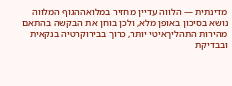מדינתית — הלווה עדיין מחזיר במלואההגוף המלווה נושא בסיכון באופן מלא, ולכן בוחן את הבקשה בהתאם
מהירות התהליךאיטי יותר, כרוך בבירוקרטיה בנקאית ובבדיקת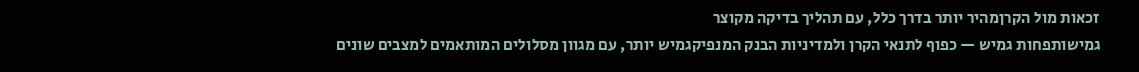זכאות מול הקרןמהיר יותר בדרך כלל, עם תהליך בדיקה מקוצר
גמישותפחות גמיש — כפוף לתנאי הקרן ולמדיניות הבנק המנפיקגמיש יותר, עם מגוון מסלולים המותאמים למצבים שונים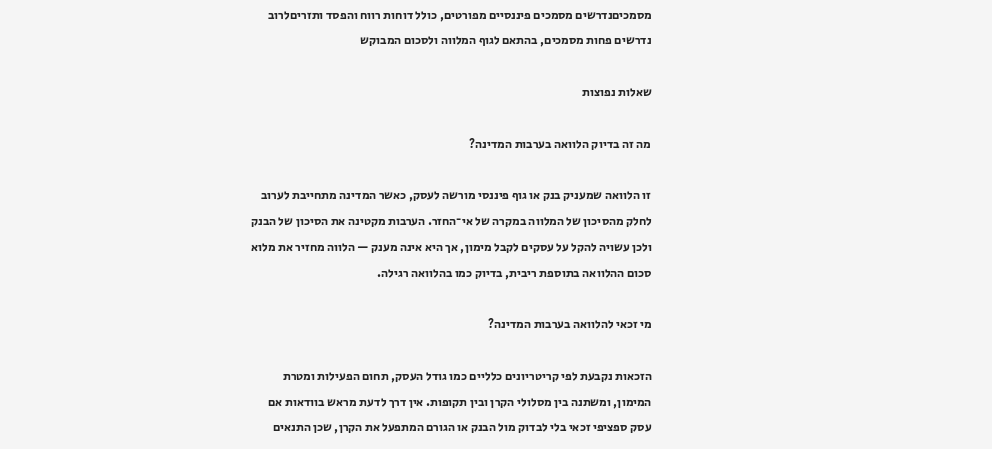מסמכיםנדרשים מסמכים פיננסיים מפורטים, כולל דוחות רווח והפסד ותזריםלרוב נדרשים פחות מסמכים, בהתאם לגוף המלווה ולסכום המבוקש

שאלות נפוצות

מה זה בדיוק הלוואה בערבות המדינה?

זו הלוואה שמעניק בנק או גוף פיננסי מורשה לעסק, כאשר המדינה מתחייבת לערוב לחלק מהסיכון של המלווה במקרה של אי־החזר. הערבות מקטינה את הסיכון של הבנק ולכן עשויה להקל על עסקים לקבל מימון, אך היא אינה מענק — הלווה מחזיר את מלוא סכום ההלוואה בתוספת ריבית, בדיוק כמו בהלוואה רגילה.

מי זכאי להלוואה בערבות המדינה?

הזכאות נקבעת לפי קריטריונים כלליים כמו גודל העסק, תחום הפעילות ומטרת המימון, ומשתנה בין מסלולי הקרן ובין תקופות. אין דרך לדעת מראש בוודאות אם עסק ספציפי זכאי בלי לבדוק מול הבנק או הגורם המתפעל את הקרן, שכן התנאים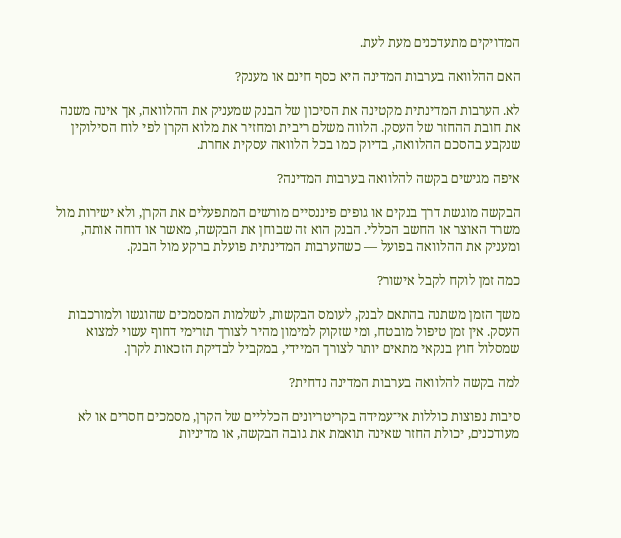המדויקים מתעדכנים מעת לעת.

האם ההלוואה בערבות המדינה היא כסף חינם או מענק?

לא. הערבות המדינתית מקטינה את הסיכון של הבנק שמעניק את ההלוואה, אך אינה משנה את חובת ההחזר של העסק. הלווה משלם ריבית ומחזיר את מלוא הקרן לפי לוח הסילוקין שנקבע בהסכם ההלוואה, בדיוק כמו בכל הלוואה עסקית אחרת.

איפה מגישים בקשה להלוואה בערבות המדינה?

הבקשה מוגשת דרך בנקים או גופים פיננסיים מורשים המתפעלים את הקרן, ולא ישירות מול משרד האוצר או החשב הכללי. הבנק הוא זה שבוחן את הבקשה, מאשר או דוחה אותה, ומעניק את ההלוואה בפועל — כשהערבות המדינתית פועלת ברקע מול הבנק.

כמה זמן לוקח לקבל אישור?

משך הזמן משתנה בהתאם לבנק, לעומס הבקשות, לשלמות המסמכים שהוגשו ולמורכבות העסק. אין זמן טיפול מובטח, ומי שזקוק למימון מהיר לצורך תזרימי דחוף עשוי למצוא שמסלול חוץ בנקאי מתאים יותר לצורך המיידי, במקביל לבדיקת הזכאות לקרן.

למה בקשה להלוואה בערבות המדינה נדחית?

סיבות נפוצות כוללות אי־עמידה בקריטריונים הכלליים של הקרן, מסמכים חסרים או לא מעודכנים, יכולת החזר שאינה תואמת את גובה הבקשה, או מדיניות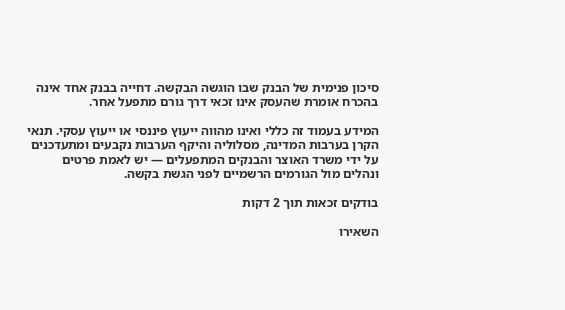סיכון פנימית של הבנק שבו הוגשה הבקשה. דחייה בבנק אחד אינה בהכרח אומרת שהעסק אינו זכאי דרך גורם מתפעל אחר.

המידע בעמוד זה כללי ואינו מהווה ייעוץ פיננסי או ייעוץ עסקי. תנאי הקרן בערבות המדינה, מסלוליה והיקף הערבות נקבעים ומתעדכנים על ידי משרד האוצר והבנקים המתפעלים — יש לאמת פרטים ונהלים מול הגורמים הרשמיים לפני הגשת בקשה.

בודקים זכאות תוך 2 דקות

השאירו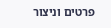פרטים וניצור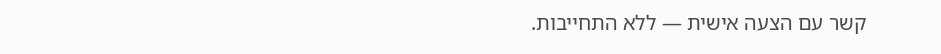קשר עם הצעה אישית — ללא התחייבות.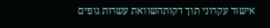אישור עקרוני תוך דקותהשוואת עשרות גופים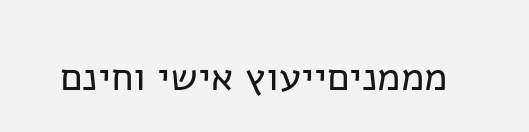מממניםייעוץ אישי וחינם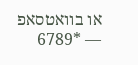או בוואטסאפ — *6789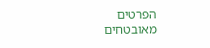הפרטים מאובטחים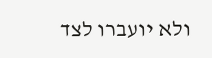ולא יועברו לצד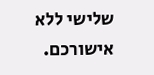שלישי ללא אישורכם.